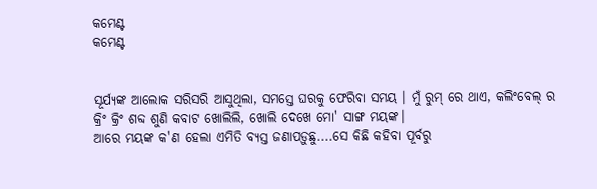କମେଣ୍ଟ
କମେଣ୍ଟ


ସୂର୍ଯ୍ୟଙ୍କ ଆଲୋକ ସରିସରି ଆସୁଥିଲା, ସମସ୍ତେ ଘରକୁ ଫେରିବା ସମୟ । ମୁଁ ରୁମ୍ ରେ ଥାଏ, କଲିଂବେଲ୍ ର କ୍ରିଂ କ୍ରିଂ ଶବ୍ଦ ଶୁଣି କବାଟ ଖୋଲିଲି, ଖୋଲି ଦେଖେ ମୋ' ସାଙ୍ଗ ମୟଙ୍କ।
ଆରେ ମୟଙ୍କ କ'ଣ ହେଲା ଏମିତି ବ୍ୟସ୍ତ ଜଣାପଡ଼ୁଛୁ....ସେ କିଛି କହିବା ପୂର୍ବରୁ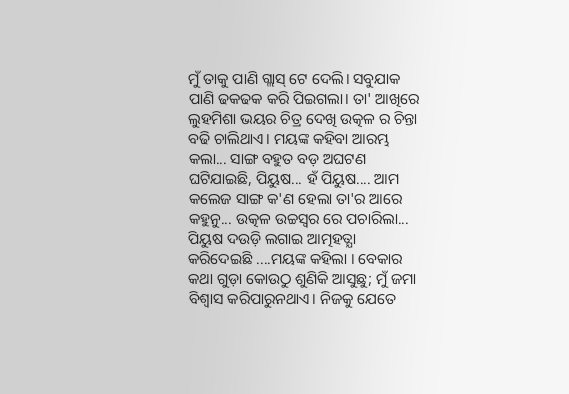ମୁଁ ତାକୁ ପାଣି ଗ୍ଲାସ୍ ଟେ ଦେଲି। ସବୁଯାକ ପାଣି ଢକଢକ କରି ପିଇଗଲା। ତା' ଆଖିରେ ଲୁହମିଶା ଭୟର ଚିତ୍ର ଦେଖି ଉତ୍କଳ ର ଚିନ୍ତା ବଢି ଚାଲିଥାଏ। ମୟଙ୍କ କହିବା ଆରମ୍ଭ କଲା... ସାଙ୍ଗ ବହୁତ ବଡ଼ ଅଘଟଣ ଘଟିଯାଇଛି, ପିୟୁଷ... ହଁ ପିୟୁଷ.... ଆମ କଲେଜ ସାଙ୍ଗ କ'ଣ ହେଲା ତା'ର ଆରେ କହୁନୁ... ଉତ୍କଳ ଉଚ୍ଚସ୍ବର ରେ ପଚାରିଲା... ପିୟୁଷ ଦଉଡ଼ି ଲଗାଇ ଆତ୍ମହତ୍ଯା କରିଦେଇଛି ....ମୟଙ୍କ କହିଲା । ବେକାର କଥା ଗୁଡ଼ା କୋଉଠୁ ଶୁଣିକି ଆସୁଛୁ; ମୁଁ ଜମା ବିଶ୍ୱାସ କରିପାରୁନଥାଏ। ନିଜକୁ ଯେତେ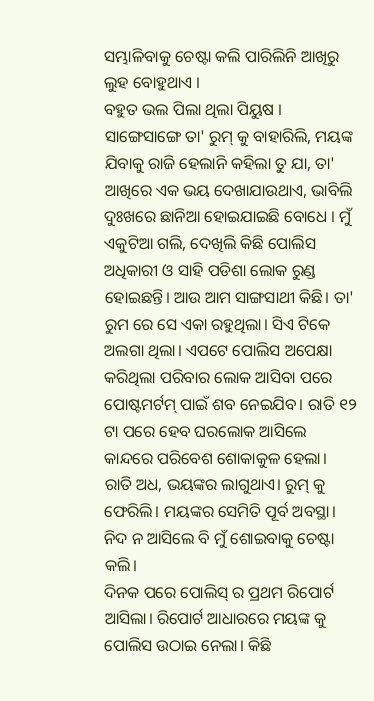ସମ୍ଭାଳିବାକୁ ଚେଷ୍ଟା କଲି ପାରିଲିନି ଆଖିରୁ ଲୁହ ବୋହୁଥାଏ ।
ବହୁତ ଭଲ ପିଲା ଥିଲା ପିୟୁଷ । ସାଙ୍ଗେସାଙ୍ଗେ ତା' ରୁମ୍ କୁ ବାହାରିଲି, ମୟଙ୍କ ଯିବାକୁ ରାଜି ହେଲାନି କହିଲା ତୁ ଯା, ତା' ଆଖିରେ ଏକ ଭୟ ଦେଖାଯାଉଥାଏ, ଭାବିଲି ଦୁଃଖରେ ଛାନିଆ ହୋଇଯାଇଛି ବୋଧେ । ମୁଁ ଏକୁଟିଆ ଗଲି, ଦେଖିଲି କିଛି ପୋଲିସ ଅଧିକାରୀ ଓ ସାହି ପଡିଶା ଲୋକ ରୁଣ୍ଡ ହୋଇଛନ୍ତି। ଆଉ ଆମ ସାଙ୍ଗସାଥୀ କିଛି। ତା' ରୁମ ରେ ସେ ଏକା ରହୁଥିଲା। ସିଏ ଟିକେ ଅଲଗା ଥିଲା। ଏପଟେ ପୋଲିସ ଅପେକ୍ଷା କରିଥିଲା ପରିବାର ଲୋକ ଆସିବା ପରେ ପୋଷ୍ଟମର୍ଟମ୍ ପାଇଁ ଶବ ନେଇଯିବ। ରାତି ୧୨ ଟା ପରେ ହେବ ଘରଲୋକ ଆସିଲେ କାନ୍ଦରେ ପରିବେଶ ଶୋକାକୁଳ ହେଲା। ରାତି ଅଧ, ଭୟଙ୍କର ଲାଗୁଥାଏ। ରୁମ୍ କୁ ଫେରିଲି। ମୟଙ୍କର ସେମିତି ପୂର୍ବ ଅବସ୍ଥା। ନିଦ ନ ଆସିଲେ ବି ମୁଁ ଶୋଇବାକୁ ଚେଷ୍ଟା କଲି।
ଦିନକ ପରେ ପୋଲିସ୍ ର ପ୍ରଥମ ରିପୋର୍ଟ ଆସିଲା। ରିପୋର୍ଟ ଆଧାରରେ ମୟଙ୍କ କୁ ପୋଲିସ ଉଠାଇ ନେଲା। କିଛି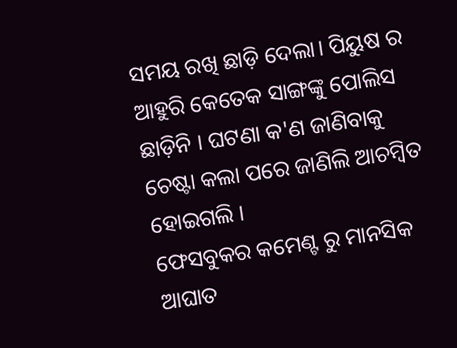ସମୟ ରଖି ଛାଡ଼ି ଦେଲା। ପିୟୁଷ ର ଆହୁରି କେତେକ ସାଙ୍ଗଙ୍କୁ ପୋଲିସ ଛାଡ଼ିନି । ଘଟଣା କ'ଣ ଜାଣିବାକୁ ଚେଷ୍ଟା କଲା ପରେ ଜାଣିଲି ଆଚମ୍ବିତ ହୋଇଗଲି ।
ଫେସବୁକର କମେଣ୍ଟ ରୁ ମାନସିକ ଆଘାତ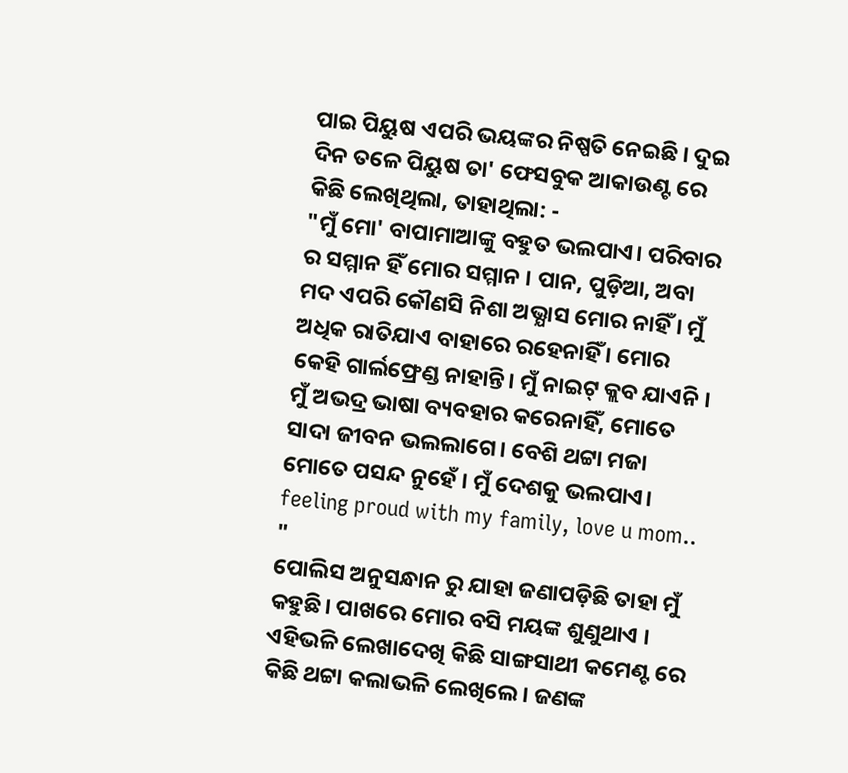ପାଇ ପିୟୁଷ ଏପରି ଭୟଙ୍କର ନିଷ୍ପତି ନେଇଛି । ଦୁଇ ଦିନ ତଳେ ପିୟୁଷ ତା' ଫେସବୁକ ଆକାଉଣ୍ଟ ରେ କିଛି ଲେଖିଥିଲା, ତାହାଥିଲା: -
"ମୁଁ ମୋ' ବାପାମାଆଙ୍କୁ ବହୁତ ଭଲପାଏ। ପରିବାର ର ସମ୍ମାନ ହିଁ ମୋର ସମ୍ମାନ । ପାନ, ପୁଡ଼ିଆ, ଅବା ମଦ ଏପରି କୌଣସି ନିଶା ଅଭ୍ଯାସ ମୋର ନାହିଁ । ମୁଁ ଅଧିକ ରାତିଯାଏ ବାହାରେ ରହେନାହିଁ । ମୋର କେହି ଗାର୍ଲଫ୍ରେଣ୍ଡ ନାହାନ୍ତି। ମୁଁ ନାଇଟ୍ କ୍ଲବ ଯାଏନି । ମୁଁ ଅଭଦ୍ର ଭାଷା ବ୍ୟବହାର କରେନାହିଁ, ମୋତେ ସାଦା ଜୀବନ ଭଲଲାଗେ। ବେଶି ଥଟ୍ଟା ମଜା ମୋତେ ପସନ୍ଦ ନୁହେଁ । ମୁଁ ଦେଶକୁ ଭଲପାଏ। feeling proud with my family, love u mom.. "
ପୋଲିସ ଅନୁସନ୍ଧାନ ରୁ ଯାହା ଜଣାପଡ଼ିଛି ତାହା ମୁଁ କହୁଛି। ପାଖରେ ମୋର ବସି ମୟଙ୍କ ଶୁଣୁଥାଏ ।
ଏହିଭଳି ଲେଖାଦେଖି କିଛି ସାଙ୍ଗସାଥୀ କମେଣ୍ଟ ରେ କିଛି ଥଟ୍ଟା କଲାଭଳି ଲେଖିଲେ। ଜଣଙ୍କ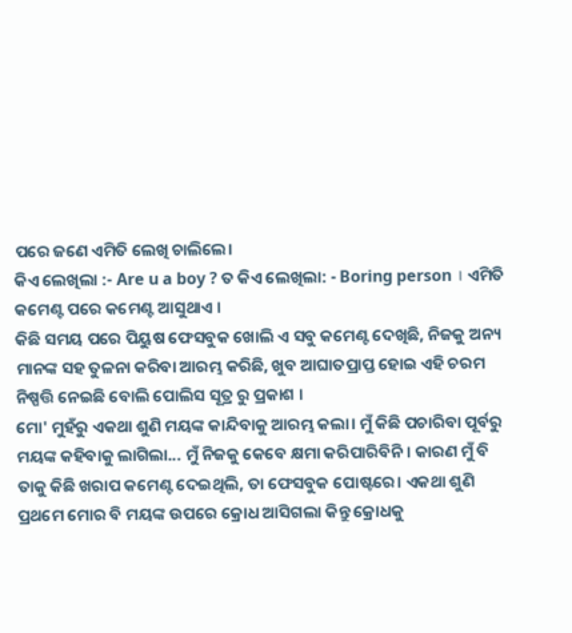ପରେ ଜଣେ ଏମିତି ଲେଖି ଚାଲିଲେ।
କିଏ ଲେଖିଲା :- Are u a boy ? ତ କିଏ ଲେଖିଲା: - Boring person । ଏମିତି କମେଣ୍ଟ ପରେ କମେଣ୍ଟ ଆସୁଥାଏ ।
କିଛି ସମୟ ପରେ ପିୟୁଷ ଫେସବୁକ ଖୋଲି ଏ ସବୁ କମେଣ୍ଟ ଦେଖିଛି, ନିଜକୁ ଅନ୍ୟ ମାନଙ୍କ ସହ ତୁଳନା କରିବା ଆରମ୍ଭ କରିଛି, ଖୁବ ଆଘାତପ୍ରାପ୍ତ ହୋଇ ଏହି ଚରମ ନିଷ୍ପତ୍ତି ନେଇଛି ବୋଲି ପୋଲିସ ସୂତ୍ର ରୁ ପ୍ରକାଶ ।
ମୋ' ମୁହଁରୁ ଏକଥା ଶୁଣି ମୟଙ୍କ କାନ୍ଦିବାକୁ ଆରମ୍ଭ କଲା। ମୁଁ କିଛି ପଚାରିବା ପୂର୍ବରୁ ମୟଙ୍କ କହିବାକୁ ଲାଗିଲା... ମୁଁ ନିଜକୁ କେବେ କ୍ଷମା କରିପାରିବିନି। କାରଣ ମୁଁ ବି ତାକୁ କିଛି ଖରାପ କମେଣ୍ଟ ଦେଇଥିଲି, ତା ଫେସବୁକ ପୋଷ୍ଟରେ। ଏକଥା ଶୁଣି ପ୍ରଥମେ ମୋର ବି ମୟଙ୍କ ଉପରେ କ୍ରୋଧ ଆସିଗଲା କିନ୍ତୁ କ୍ରୋଧକୁ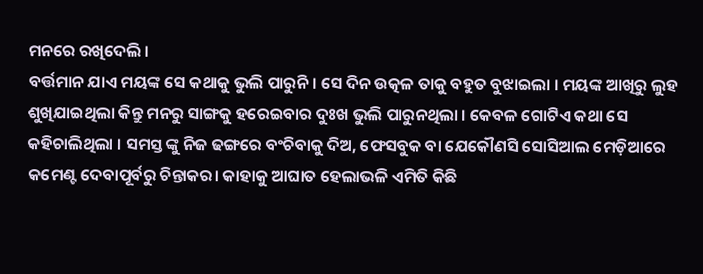ମନରେ ରଖିଦେଲି ।
ବର୍ତ୍ତମାନ ଯାଏ ମୟଙ୍କ ସେ କଥାକୁ ଭୁଲି ପାରୁନି। ସେ ଦିନ ଉତ୍କଳ ତାକୁ ବହୁତ ବୁଝାଇଲା । ମୟଙ୍କ ଆଖିରୁ ଲୁହ ଶୁଖିଯାଇଥିଲା କିନ୍ତୁ ମନରୁ ସାଙ୍ଗକୁ ହରେଇବାର ଦୁଃଖ ଭୁଲି ପାରୁନଥିଲା । କେବଳ ଗୋଟିଏ କଥା ସେ କହିଚାଲିଥିଲା । ସମସ୍ତ ଙ୍କୁ ନିଜ ଢଙ୍ଗରେ ବଂଚିବାକୁ ଦିଅ, ଫେସବୁକ ବା ଯେକୌଣସି ସୋସିଆଲ ମେଡ଼ିଆରେ କମେଣ୍ଟ ଦେବାପୂର୍ବରୁ ଚିନ୍ତାକର। କାହାକୁ ଆଘାତ ହେଲାଭଳି ଏମିତି କିଛି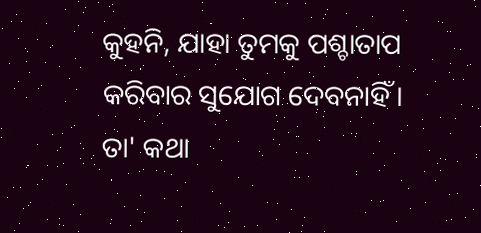କୁହନି, ଯାହା ତୁମକୁ ପଶ୍ଚାତାପ କରିବାର ସୁଯୋଗ ଦେବନାହିଁ।
ତା' କଥା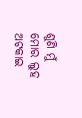ଶୁଣି ମୁଁ ମୋର ଲୁହ ଅଟକାଇ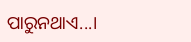ପାରୁନଥାଏ...।